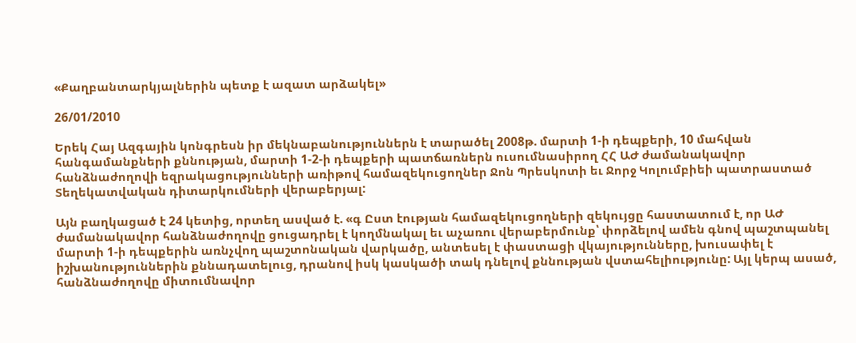«Քաղբանտարկյալներին պետք է ազատ արձակել»

26/01/2010

Երեկ Հայ Ազգային կոնգրեսն իր մեկնաբանություններն է տարածել 2008թ. մարտի 1-ի դեպքերի, 10 մահվան հանգամանքների քննության, մարտի 1-2-ի դեպքերի պատճառներն ուսումնասիրող ՀՀ ԱԺ ժամանակավոր հանձնաժողովի եզրակացությունների առիթով համազեկուցողներ Ջոն Պրեսկոտի եւ Ջորջ Կոլումբիեի պատրաստած Տեղեկատվական դիտարկումների վերաբերյալ:

Այն բաղկացած է 24 կետից, որտեղ ասված է. «գ Ըստ էության համազեկուցողների զեկույցը հաստատում է, որ ԱԺ ժամանակավոր հանձնաժողովը ցուցադրել է կողմնակալ եւ աչառու վերաբերմունք՝ փորձելով ամեն գնով պաշտպանել մարտի 1-ի դեպքերին առնչվող պաշտոնական վարկածը, անտեսել է փաստացի վկայությունները, խուսափել է իշխանություններին քննադատելուց, դրանով իսկ կասկածի տակ դնելով քննության վստահելիությունը: Այլ կերպ ասած, հանձնաժողովը միտումնավոր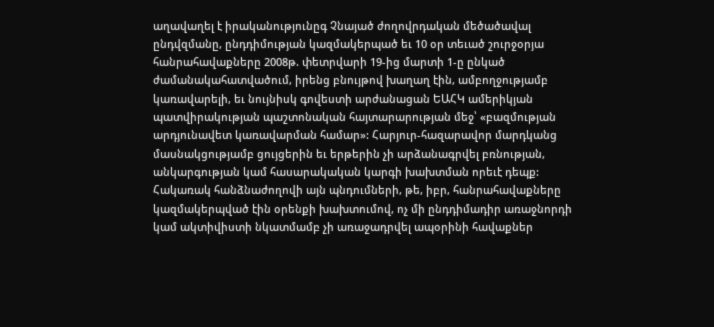աղավաղել է իրականությունըգ Չնայած ժողովրդական մեծածավալ ընդվզմանը, ընդդիմության կազմակերպած եւ 10 օր տեւած շուրջօրյա հանրահավաքները 2008թ. փետրվարի 19-ից մարտի 1-ը ընկած ժամանակահատվածում, իրենց բնույթով խաղաղ էին, ամբողջությամբ կառավարելի, եւ նույնիսկ գովեստի արժանացան ԵԱՀԿ ամերիկյան պատվիրակության պաշտոնական հայտարարության մեջ՝ «բազմության արդյունավետ կառավարման համար»: Հարյուր-հազարավոր մարդկանց մասնակցությամբ ցույցերին եւ երթերին չի արձանագրվել բռնության, անկարգության կամ հասարակական կարգի խախտման որեւէ դեպք: Հակառակ հանձնաժողովի այն պնդումների, թե, իբր, հանրահավաքները կազմակերպված էին օրենքի խախտումով, ոչ մի ընդդիմադիր առաջնորդի կամ ակտիվիստի նկատմամբ չի առաջադրվել ապօրինի հավաքներ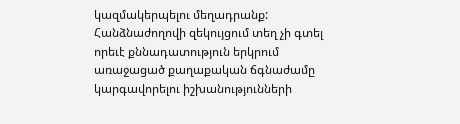կազմակերպելու մեղադրանք: Հանձնաժողովի զեկույցում տեղ չի գտել որեւէ քննադատություն երկրում առաջացած քաղաքական ճգնաժամը կարգավորելու իշխանությունների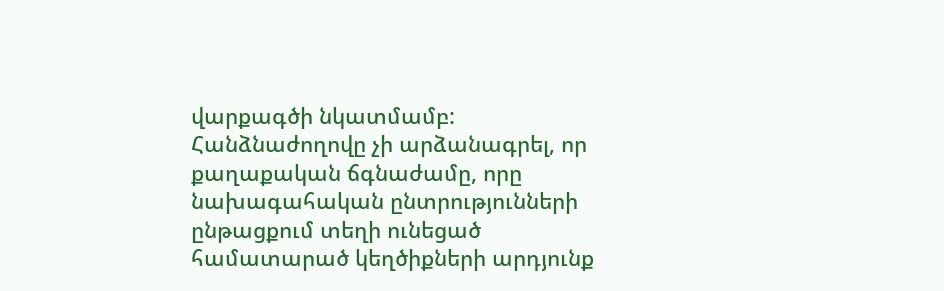վարքագծի նկատմամբ: Հանձնաժողովը չի արձանագրել, որ քաղաքական ճգնաժամը, որը նախագահական ընտրությունների ընթացքում տեղի ունեցած համատարած կեղծիքների արդյունք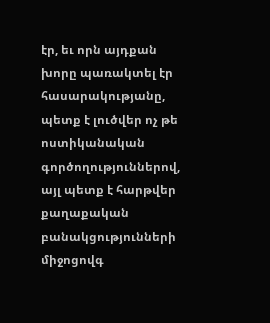էր, եւ որն այդքան խորը պառակտել էր հասարակությանը, պետք է լուծվեր ոչ թե ոստիկանական գործողություններով, այլ պետք է հարթվեր քաղաքական բանակցությունների միջոցովգ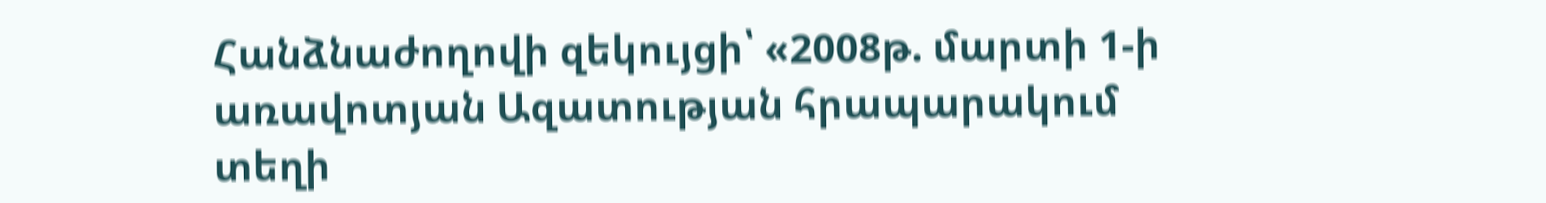Հանձնաժողովի զեկույցի՝ «2008թ. մարտի 1-ի առավոտյան Ազատության հրապարակում տեղի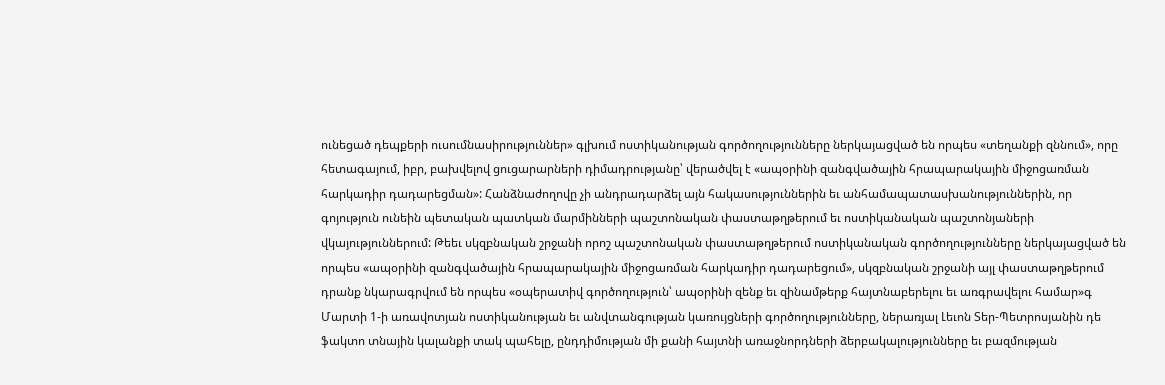ունեցած դեպքերի ուսումնասիրություններ» գլխում ոստիկանության գործողությունները ներկայացված են որպես «տեղանքի զննում», որը հետագայում, իբր, բախվելով ցուցարարների դիմադրությանը՝ վերածվել է «ապօրինի զանգվածային հրապարակային միջոցառման հարկադիր դադարեցման»: Հանձնաժողովը չի անդրադարձել այն հակասություններին եւ անհամապատասխանություններին, որ գոյություն ունեին պետական պատկան մարմինների պաշտոնական փաստաթղթերում եւ ոստիկանական պաշտոնյաների վկայություններում: Թեեւ սկզբնական շրջանի որոշ պաշտոնական փաստաթղթերում ոստիկանական գործողությունները ներկայացված են որպես «ապօրինի զանգվածային հրապարակային միջոցառման հարկադիր դադարեցում», սկզբնական շրջանի այլ փաստաթղթերում դրանք նկարագրվում են որպես «օպերատիվ գործողություն՝ ապօրինի զենք եւ զինամթերք հայտնաբերելու եւ առգրավելու համար»գ Մարտի 1-ի առավոտյան ոստիկանության եւ անվտանգության կառույցների գործողությունները, ներառյալ Լեւոն Տեր-Պետրոսյանին դե ֆակտո տնային կալանքի տակ պահելը, ընդդիմության մի քանի հայտնի առաջնորդների ձերբակալությունները եւ բազմության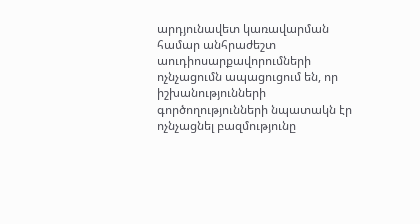արդյունավետ կառավարման համար անհրաժեշտ աուդիոսարքավորումների ոչնչացումն ապացուցում են, որ իշխանությունների գործողությունների նպատակն էր ոչնչացնել բազմությունը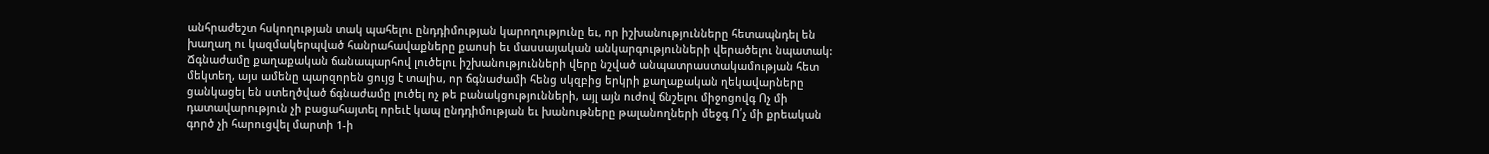անհրաժեշտ հսկողության տակ պահելու ընդդիմության կարողությունը եւ, որ իշխանությունները հետապնդել են խաղաղ ու կազմակերպված հանրահավաքները քաոսի եւ մասսայական անկարգությունների վերածելու նպատակ: Ճգնաժամը քաղաքական ճանապարհով լուծելու իշխանությունների վերը նշված անպատրաստակամության հետ մեկտեղ, այս ամենը պարզորեն ցույց է տալիս, որ ճգնաժամի հենց սկզբից երկրի քաղաքական ղեկավարները ցանկացել են ստեղծված ճգնաժամը լուծել ոչ թե բանակցությունների, այլ այն ուժով ճնշելու միջոցովգ Ոչ մի դատավարություն չի բացահայտել որեւէ կապ ընդդիմության եւ խանութները թալանողների մեջգ Ո՛չ մի քրեական գործ չի հարուցվել մարտի 1-ի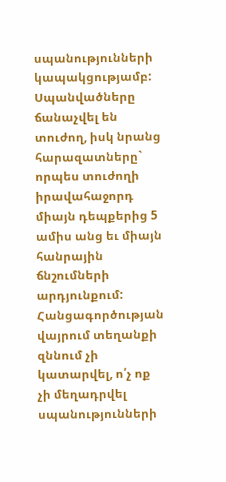սպանությունների կապակցությամբ: Սպանվածները ճանաչվել են տուժող, իսկ նրանց հարազատները` որպես տուժողի իրավահաջորդ միայն դեպքերից 5 ամիս անց եւ միայն հանրային ճնշումների արդյունքում: Հանցագործության վայրում տեղանքի զննում չի կատարվել, ո՛չ ոք չի մեղադրվել սպանությունների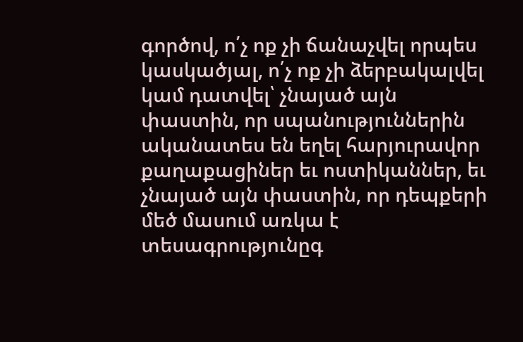գործով, ո՛չ ոք չի ճանաչվել որպես կասկածյալ, ո՛չ ոք չի ձերբակալվել կամ դատվել՝ չնայած այն փաստին, որ սպանություններին ականատես են եղել հարյուրավոր քաղաքացիներ եւ ոստիկաններ, եւ չնայած այն փաստին, որ դեպքերի մեծ մասում առկա է տեսագրությունըգ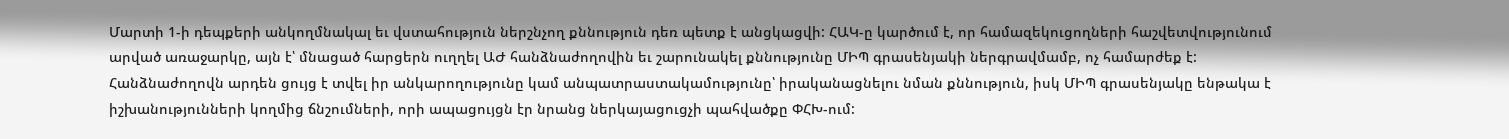Մարտի 1-ի դեպքերի անկողմնակալ եւ վստահություն ներշնչող քննություն դեռ պետք է անցկացվի: ՀԱԿ-ը կարծում է, որ համազեկուցողների հաշվետվությունում արված առաջարկը, այն է՝ մնացած հարցերն ուղղել ԱԺ հանձնաժողովին եւ շարունակել քննությունը ՄԻՊ գրասենյակի ներգրավմամբ, ոչ համարժեք է: Հանձնաժողովն արդեն ցույց է տվել իր անկարողությունը կամ անպատրաստակամությունը՝ իրականացնելու նման քննություն, իսկ ՄԻՊ գրասենյակը ենթակա է իշխանությունների կողմից ճնշումների, որի ապացույցն էր նրանց ներկայացուցչի պահվածքը ՓՀԽ-ում: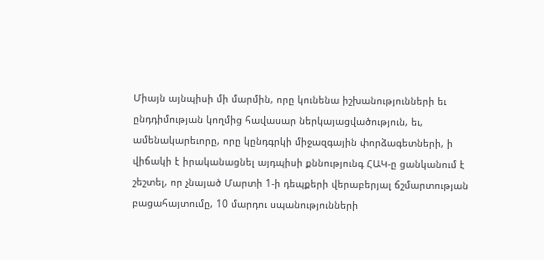Միայն այնպիսի մի մարմին, որը կունենա իշխանությունների եւ ընդդիմության կողմից հավասար ներկայացվածություն, եւ, ամենակարեւորը, որը կընդգրկի միջազգային փորձագետների, ի վիճակի է իրականացնել այդպիսի քննությունգ ՀԱԿ-ը ցանկանում է շեշտել, որ չնայած Մարտի 1-ի դեպքերի վերաբերյալ ճշմարտության բացահայտումը, 10 մարդու սպանությունների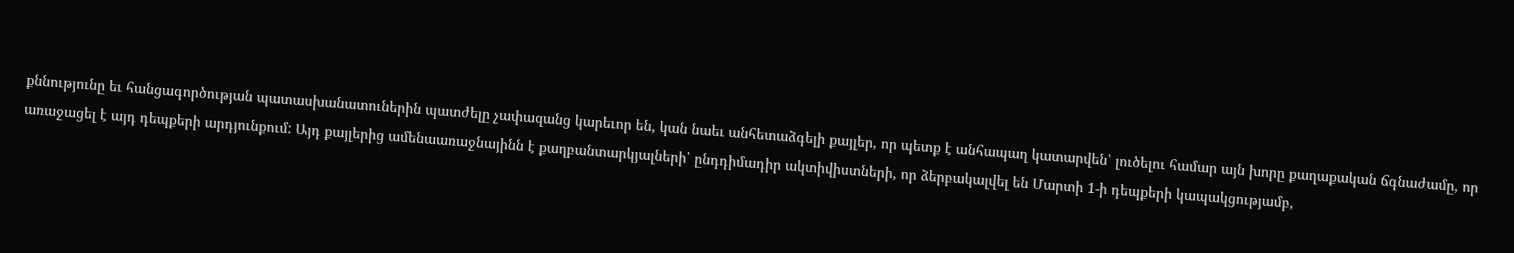քննությունը եւ հանցագործության պատասխանատուներին պատժելը չափազանց կարեւոր են, կան նաեւ անհետաձգելի քայլեր, որ պետք է անհապաղ կատարվեն՝ լուծելու համար այն խորը քաղաքական ճգնաժամը, որ առաջացել է այդ դեպքերի արդյունքում: Այդ քայլերից ամենաառաջնայինն է քաղբանտարկյալների՝ ընդդիմադիր ակտիվիստների, որ ձերբակալվել են Մարտի 1-ի դեպքերի կապակցությամբ,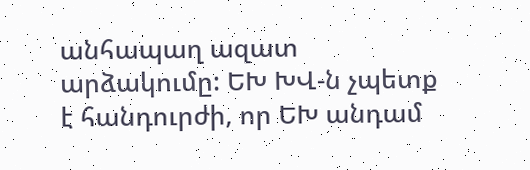անհապաղ ազատ արձակումը: ԵԽ ԽՎ-ն չպետք է հանդուրժի, որ ԵԽ անդամ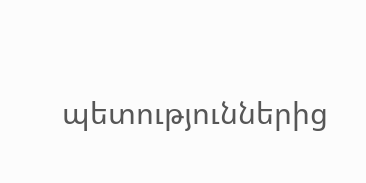պետություններից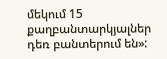մեկում 15 քաղբանտարկյալներ դեռ բանտերում են»: